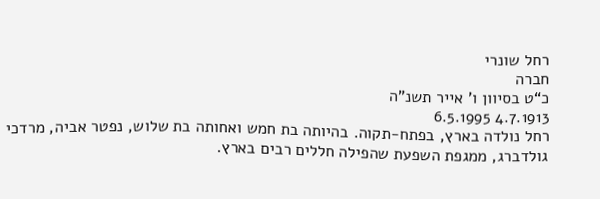רחל שונרי
חברה
כ“ט בסיוון ו’ אייר תשנ”ה
4.7.1913 6.5.1995
רחל נולדה בארץ, בפתח-תקוה. בהיותה בת חמש ואחותה בת שלוש, נפטר אביה, מרדכי גולדברג, ממגפת השפעת שהפילה חללים רבים בארץ.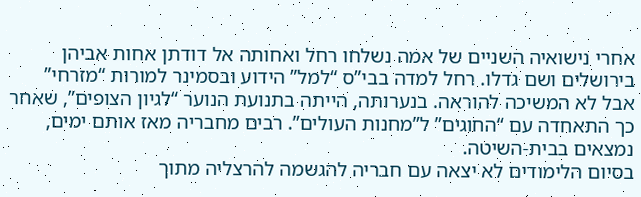אחרי נישואיה השניים של אמה נשלחו רחל ואחותה אל דודתן אחות אביהן בירושלים ושם גדלו. רחל למדה בבי”ס “למל” הידוע ובסמינר למורות “מזרחי” אבל לא המשיכה להוראה. בנערותה, הייתה בתנועת הנוער “לגיון הצופים”, שאחר כך התאחדה עם “החוגים” ל”מחנות העולים”. רבים מחבריה מאז אותם ימים, נמצאים בבית-השיטה.
בסיום הלימודים לא יצאה עם חבריה להגשמה להרצליה מתוך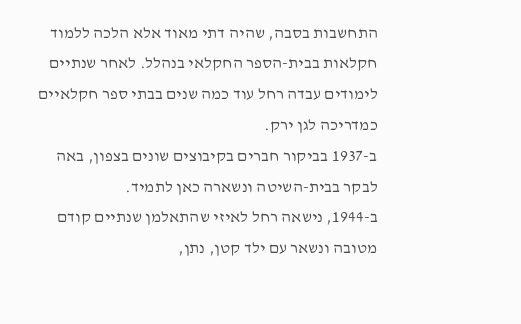התחשבות בסבה, שהיה דתי מאוד אלא הלכה ללמוד חקלאות בבית-הספר החקלאי בנהלל. לאחר שנתיים לימודים עבדה רחל עוד כמה שנים בבתי ספר חקלאיים כמדריכה לגן ירק.
ב-1937 בביקור חברים בקיבוצים שונים בצפון, באה לבקר בבית-השיטה ונשארה כאן לתמיד.
ב-1944, נישאה רחל לאיזי שהתאלמן שנתיים קודם מטובה ונשאר עם ילד קטן, נתן,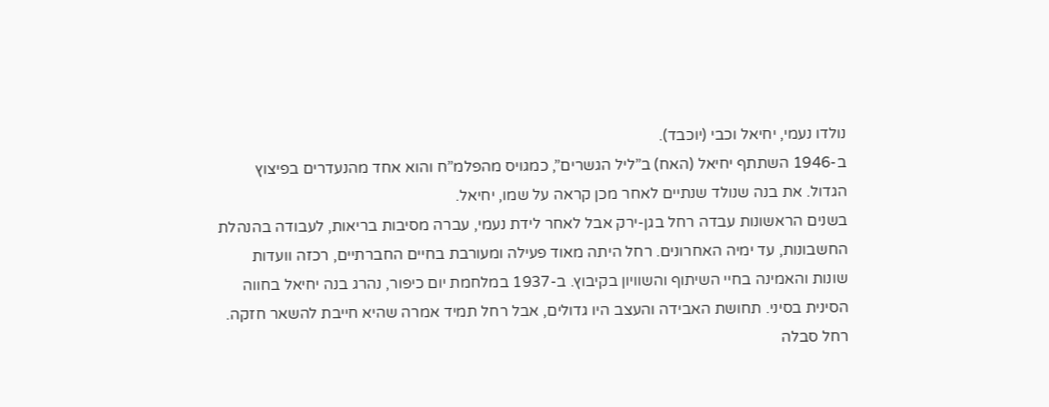נולדו נעמי, יחיאל וכבי (יוכבד).
ב-1946 השתתף יחיאל (האח) ב”ליל הגשרים”, כמגויס מהפלמ”ח והוא אחד מהנעדרים בפיצוץ הגדול. את בנה שנולד שנתיים לאחר מכן קראה על שמו, יחיאל.
בשנים הראשונות עבדה רחל בגן-ירק אבל לאחר לידת נעמי, עברה מסיבות בריאות, לעבודה בהנהלת החשבונות, עד ימיה האחרונים. רחל היתה מאוד פעילה ומעורבת בחיים החברתיים, רכזה וועדות שונות והאמינה בחיי השיתוף והשוויון בקיבוץ. ב-1937 במלחמת יום כיפור, נהרג בנה יחיאל בחווה הסינית בסיני. תחושת האבידה והעצב היו גדולים, אבל רחל תמיד אמרה שהיא חייבת להשאר חזקה.
רחל סבלה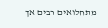מתחלואים רבים אך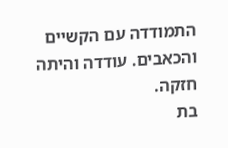התמודדה עם הקשיים והכאבים. עודדה והיתה חזקה.
בת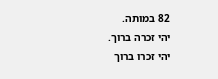82 במותה.
יהי זכרה ברוך.
יהי זכרו ברוך